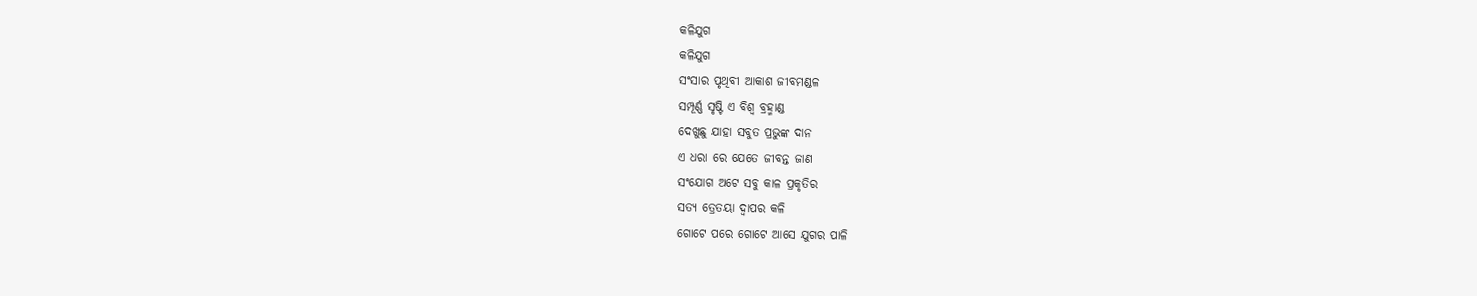କଳିଯୁଗ
କଳିଯୁଗ
ସଂସାର ପୃଥିବୀ ଆକାଶ ଜୀବମଣ୍ଡଳ
ସମ୍ପୂର୍ଣ୍ଣ ସୃଷ୍ଟି ଏ ବିଶ୍ଵ ବ୍ରହ୍ମାଣ୍ଡ
ଦେଖୁଛୁ ଯାହା ସବୁତ ପ୍ରଭୁଙ୍କ ଦାନ
ଏ ଧରା ରେ ଯେତେ ଜୀବନ୍ତ ଜାଣ
ସଂଯୋଗ ଅଟେ ସବୁ କାଳ ପ୍ରକୃତିର
ସତ୍ୟ ତ୍ରେତୟା ଦ୍ଵାପର କଳି
ଗୋଟେ ପରେ ଗୋଟେ ଆସେ ଯୁଗର ପାଳି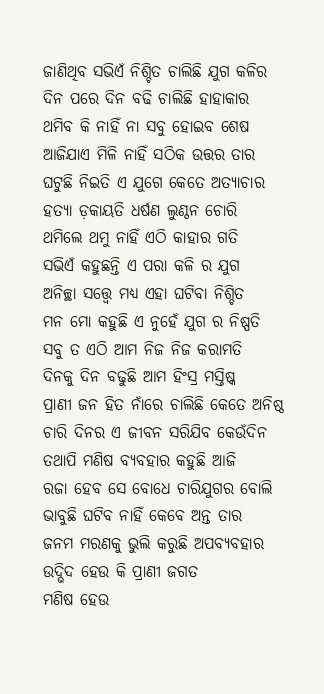ଜାଣିଥିବ ସଭିଏଁ ନିଶ୍ଚିତ ଚାଲିଛି ଯୁଗ କଳିର
ଦିନ ପରେ ଦିନ ବଢି ଚାଲିଛି ହାହାକାର
ଥମିବ କି ନାହିଁ ନା ସବୁ ହୋଇବ ଶେଷ
ଆଜିଯାଏ ମିଳି ନାହିଁ ସଠିକ ଉତ୍ତର ତାର
ଘଟୁଛି ନିଇତି ଏ ଯୁଗେ କେତେ ଅତ୍ୟାଚାର
ହତ୍ୟା ଡ଼କାୟତି ଧର୍ଷଣ ଲୁଣ୍ଠନ ଚୋରି
ଥମିଲେ ଥମୁ ନାହିଁ ଏଠି କାହାର ଗତି
ସଭିଏଁ କହୁଛନ୍ତି ଏ ପରା କଳି ର ଯୁଗ
ଅନିଚ୍ଛା ସତ୍ତ୍ବେ ମଧ୍ୟ ଏହା ଘଟିବା ନିଶ୍ଚିତ
ମନ ମୋ କହୁଛି ଏ ନୁହେଁ ଯୁଗ ର ନିଷ୍ପତି
ସବୁ ତ ଏଠି ଆମ ନିଜ ନିଜ କରାମତି
ଦିନକୁ ଦିନ ବଢୁଛି ଆମ ହିଂସ୍ର ମସ୍ତିଷ୍କ
ପ୍ରାଣୀ ଜନ ହିତ ନାଁରେ ଚାଲିଛି କେତେ ଅନିଷ୍ଠ
ଚାରି ଦିନର ଏ ଜୀବନ ସରିଯିବ କେଉଁଦିନ
ତଥାପି ମଣିଷ ବ୍ୟବହାର କହୁଛି ଆଜି
ରଜା ହେବ ସେ ବୋଧେ ଚାରିଯୁଗର ବୋଲି
ଭାବୁଛି ଘଟିବ ନାହିଁ କେବେ ଅନ୍ତ ତାର
ଜନମ ମରଣକୁ ଭୁଲି କରୁଛି ଅପବ୍ୟବହାର
ଉଦ୍ଭିଦ ହେଉ କି ପ୍ରାଣୀ ଜଗତ
ମଣିଷ ହେଉ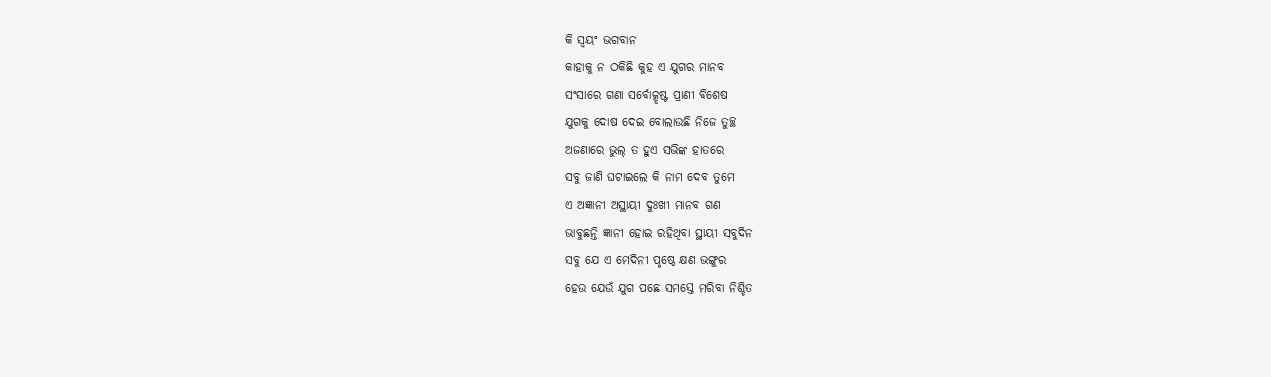କି ସ୍ୱୟଂ ଭଗବାନ
କାହାକୁ ନ ଠକିଛି କୁହ ଏ ଯୁଗର ମାନବ
ସଂସାରେ ଗଣା ସର୍ବୋତ୍କୃଷ୍ଟ ପ୍ରାଣୀ ବିଶେଷ
ଯୁଗକୁ ଦୋଷ ଦେଇ ବୋଲାଉଛି ନିଜେ ତୁଚ୍ଛ
ଅଜଣାରେ ଭୁଲ୍ ତ ହୁଏ ସଭିଙ୍କ ହାତରେ
ସବୁ ଜାଣି ଘଟାଇଲେ କି ନାମ ଦେବ ତୁମେ
ଏ ଅଜ୍ଞାନୀ ଅସ୍ଥାୟୀ ଦୁଃଖୀ ମାନବ ଗଣ
ଭାବୁଛନ୍ତି ଜ୍ଞାନୀ ହୋଇ ରହିଥିବା ସ୍ଥାୟୀ ସବୁଦିନ
ସବୁ ଯେ ଏ ମେଦିନୀ ପୃଷ୍ଠେ କ୍ଷଣ ଭଙ୍ଗୁର
ହେଉ ଯେଉଁ ଯୁଗ ପଛେ ସମସ୍ତେ ମରିବା ନିଶ୍ଚିତ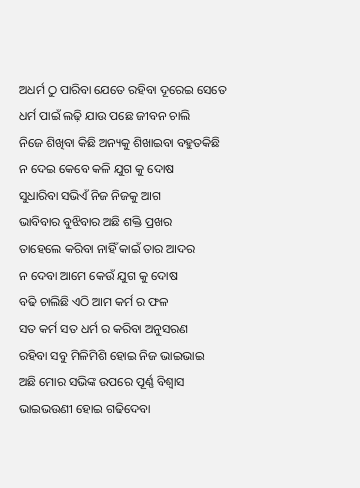ଅଧର୍ମ ଠୁ ପାରିବା ଯେତେ ରହିବା ଦୂରେଇ ସେତେ
ଧର୍ମ ପାଇଁ ଲଢ଼ି ଯାଉ ପଛେ ଜୀବନ ଚାଲି
ନିଜେ ଶିଖିବା କିଛି ଅନ୍ୟକୁ ଶିଖାଇବା ବହୁତକିଛି
ନ ଦେଇ କେବେ କଳି ଯୁଗ କୁ ଦୋଷ
ସୁଧାରିବା ସଭିଏଁ ନିଜ ନିଜକୁ ଆଗ
ଭାବିବାର ବୁଝିବାର ଅଛି ଶକ୍ତି ପ୍ରଖର
ତାହେଲେ କରିବା ନାହିଁ କାଇଁ ତାର ଆଦର
ନ ଦେବା ଆମେ କେଉଁ ଯୁଗ କୁ ଦୋଷ
ବଢି ଚାଲିଛି ଏଠି ଆମ କର୍ମ ର ଫଳ
ସତ କର୍ମ ସତ ଧର୍ମ ର କରିବା ଅନୁସରଣ
ରହିବା ସବୁ ମିଳିମିଶି ହୋଇ ନିଜ ଭାଇଭାଇ
ଅଛି ମୋର ସଭିଙ୍କ ଉପରେ ପୂର୍ଣ୍ଣ ବିଶ୍ୱାସ
ଭାଇଭଉଣୀ ହୋଇ ଗଢିଦେବା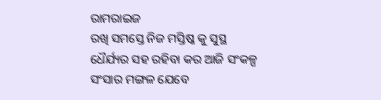ରାମରାଇଜ
ରଖି ସମସ୍ତେ ନିଜ ମସ୍ତିଷ୍କ କୁ ସୁସ୍ଥ
ଧୈର୍ଯ୍ୟର ସହ ରହିବା କର ଆଜି ସଂକଳ୍ପ
ସଂସାର ମଙ୍ଗଳ ଯେବେ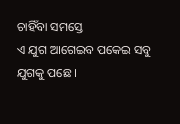ଚାହିଁବା ସମସ୍ତେ
ଏ ଯୁଗ ଆଗେଇବ ପକେଇ ସବୁ ଯୁଗକୁ ପଛେ ।